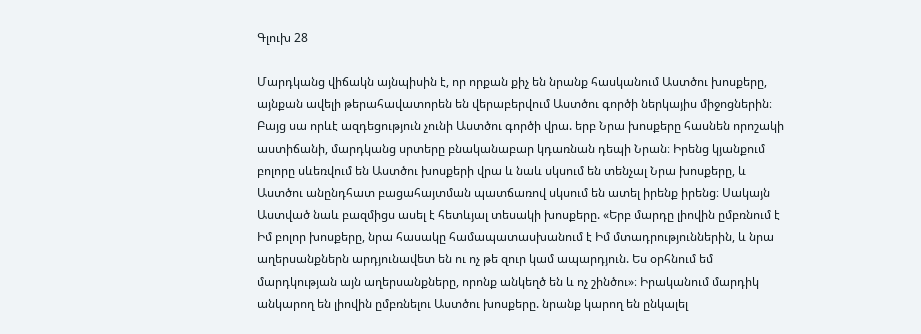Գլուխ 28

Մարդկանց վիճակն այնպիսին է, որ որքան քիչ են նրանք հասկանում Աստծու խոսքերը, այնքան ավելի թերահավատորեն են վերաբերվում Աստծու գործի ներկայիս միջոցներին։ Բայց սա որևէ ազդեցություն չունի Աստծու գործի վրա. երբ Նրա խոսքերը հասնեն որոշակի աստիճանի, մարդկանց սրտերը բնականաբար կդառնան դեպի Նրան։ Իրենց կյանքում բոլորը սևեռվում են Աստծու խոսքերի վրա և նաև սկսում են տենչալ Նրա խոսքերը, և Աստծու անընդհատ բացահայտման պատճառով սկսում են ատել իրենք իրենց։ Սակայն Աստված նաև բազմիցս ասել է հետևյալ տեսակի խոսքերը. «Երբ մարդը լիովին ըմբռնում է Իմ բոլոր խոսքերը, նրա հասակը համապատասխանում է Իմ մտադրություններին, և նրա աղերսանքներն արդյունավետ են ու ոչ թե զուր կամ ապարդյուն. Ես օրհնում եմ մարդկության այն աղերսանքները, որոնք անկեղծ են և ոչ շինծու»։ Իրականում մարդիկ անկարող են լիովին ըմբռնելու Աստծու խոսքերը. նրանք կարող են ընկալել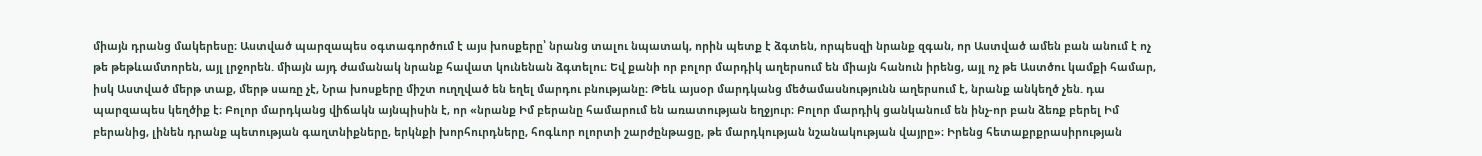միայն դրանց մակերեսը։ Աստված պարզապես օգտագործում է այս խոսքերը՝ նրանց տալու նպատակ, որին պետք է ձգտեն, որպեսզի նրանք զգան, որ Աստված ամեն բան անում է ոչ թե թեթևամտորեն, այլ լրջորեն. միայն այդ ժամանակ նրանք հավատ կունենան ձգտելու։ Եվ քանի որ բոլոր մարդիկ աղերսում են միայն հանուն իրենց, այլ ոչ թե Աստծու կամքի համար, իսկ Աստված մերթ տաք, մերթ սառը չէ, Նրա խոսքերը միշտ ուղղված են եղել մարդու բնությանը։ Թեև այսօր մարդկանց մեծամասնությունն աղերսում է, նրանք անկեղծ չեն. դա պարզապես կեղծիք է։ Բոլոր մարդկանց վիճակն այնպիսին է, որ «նրանք Իմ բերանը համարում են առատության եղջյուր։ Բոլոր մարդիկ ցանկանում են ինչ-որ բան ձեռք բերել Իմ բերանից, լինեն դրանք պետության գաղտնիքները, երկնքի խորհուրդները, հոգևոր ոլորտի շարժընթացը, թե մարդկության նշանակության վայրը»։ Իրենց հետաքրքրասիրության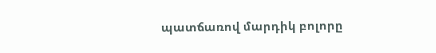պատճառով մարդիկ բոլորը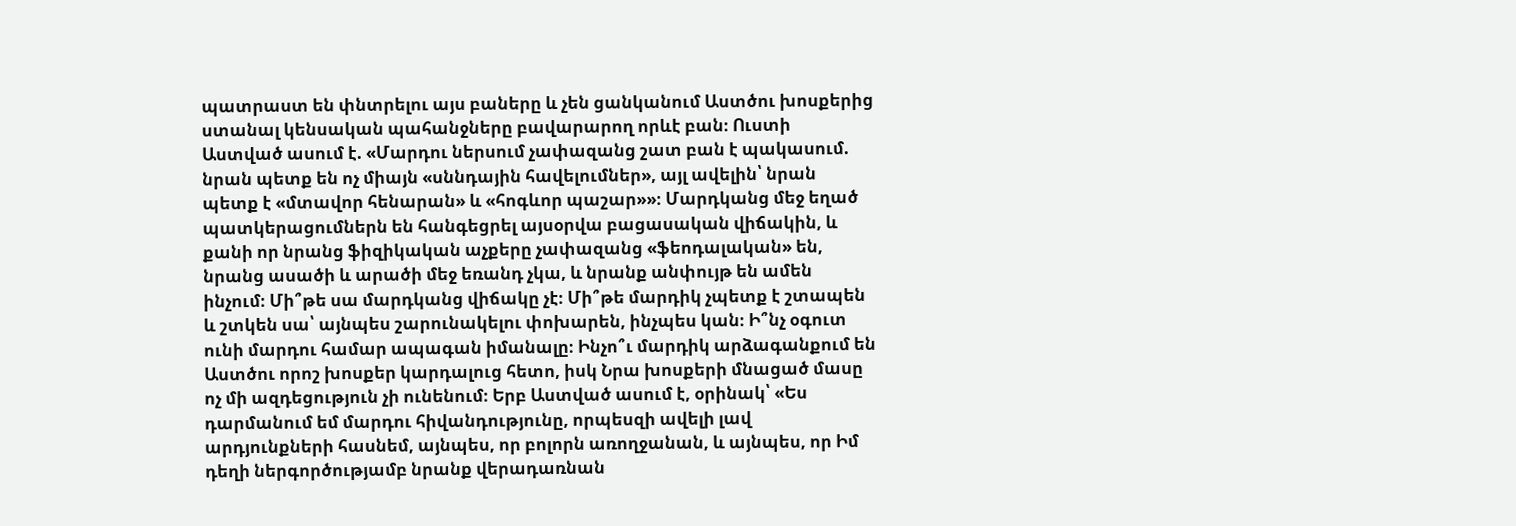պատրաստ են փնտրելու այս բաները և չեն ցանկանում Աստծու խոսքերից ստանալ կենսական պահանջները բավարարող որևէ բան։ Ուստի Աստված ասում է. «Մարդու ներսում չափազանց շատ բան է պակասում. նրան պետք են ոչ միայն «սննդային հավելումներ», այլ ավելին՝ նրան պետք է «մտավոր հենարան» և «հոգևոր պաշար»»։ Մարդկանց մեջ եղած պատկերացումներն են հանգեցրել այսօրվա բացասական վիճակին, և քանի որ նրանց ֆիզիկական աչքերը չափազանց «ֆեոդալական» են, նրանց ասածի և արածի մեջ եռանդ չկա, և նրանք անփույթ են ամեն ինչում։ Մի՞թե սա մարդկանց վիճակը չէ։ Մի՞թե մարդիկ չպետք է շտապեն և շտկեն սա՝ այնպես շարունակելու փոխարեն, ինչպես կան։ Ի՞նչ օգուտ ունի մարդու համար ապագան իմանալը։ Ինչո՞ւ մարդիկ արձագանքում են Աստծու որոշ խոսքեր կարդալուց հետո, իսկ Նրա խոսքերի մնացած մասը ոչ մի ազդեցություն չի ունենում։ Երբ Աստված ասում է, օրինակ՝ «Ես դարմանում եմ մարդու հիվանդությունը, որպեսզի ավելի լավ արդյունքների հասնեմ, այնպես, որ բոլորն առողջանան, և այնպես, որ Իմ դեղի ներգործությամբ նրանք վերադառնան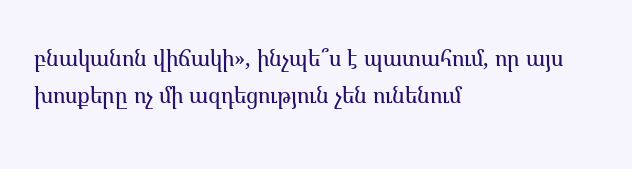բնականոն վիճակի», ինչպե՞ս է պատահում, որ այս խոսքերը ոչ մի ազդեցություն չեն ունենում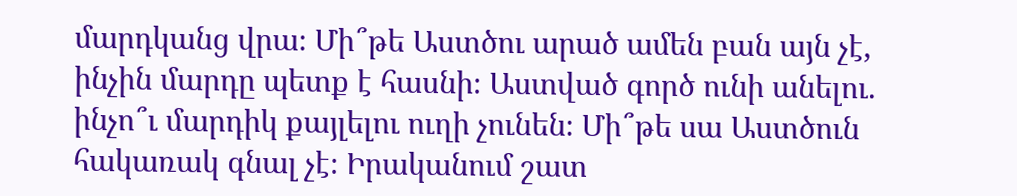մարդկանց վրա։ Մի՞թե Աստծու արած ամեն բան այն չէ, ինչին մարդը պետք է հասնի։ Աստված գործ ունի անելու. ինչո՞ւ մարդիկ քայլելու ուղի չունեն։ Մի՞թե սա Աստծուն հակառակ գնալ չէ։ Իրականում շատ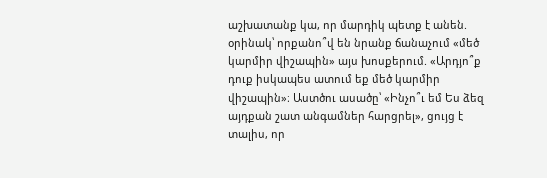աշխատանք կա, որ մարդիկ պետք է անեն. օրինակ՝ որքանո՞վ են նրանք ճանաչում «մեծ կարմիր վիշապին» այս խոսքերում. «Արդյո՞ք դուք իսկապես ատում եք մեծ կարմիր վիշապին»։ Աստծու ասածը՝ «Ինչո՞ւ եմ Ես ձեզ այդքան շատ անգամներ հարցրել», ցույց է տալիս, որ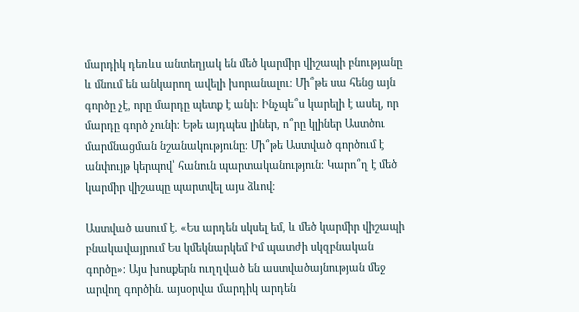մարդիկ դեռևս անտեղյակ են մեծ կարմիր վիշապի բնությանը և մնում են անկարող ավելի խորանալու։ Մի՞թե սա հենց այն գործը չէ, որը մարդը պետք է անի։ Ինչպե՞ս կարելի է ասել, որ մարդը գործ չունի։ Եթե այդպես լիներ, ո՞րը կլիներ Աստծու մարմնացման նշանակությունը։ Մի՞թե Աստված գործում է անփույթ կերպով՝ հանուն պարտականություն։ Կարո՞ղ է մեծ կարմիր վիշապը պարտվել այս ձևով։

Աստված ասում է. «Ես արդեն սկսել եմ, և մեծ կարմիր վիշապի բնակավայրում Ես կմեկնարկեմ Իմ պատժի սկզբնական գործը»։ Այս խոսքերն ուղղված են աստվածայնության մեջ արվող գործին. այսօրվա մարդիկ արդեն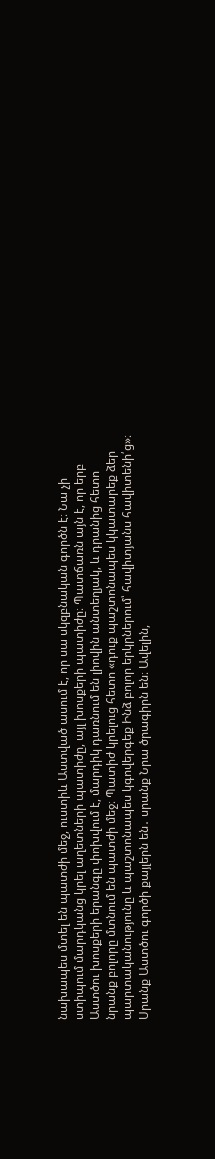նախապես մտել են պատժի մեջ, ուստիև Աստված ասում է, որ սա սկզբնական գործն է։ Նա չի ստիպում մարդկանց կրել աղետների պատիժը, այլ խոսքերի պատիժը։ Պատճառն այն է, որ երբ Աստծու խոսքերի երանգը փոխվում է, մարդիկ դառնում են լիովին անտեղյակ, և դրանից հետո նրանք բոլորը մտնում են պատժի մեջ։ Պատիժ կրելուց հետո «դուք պաշտոնապես կկատարեք ձեր պարտականությունը և պաշտոնապես կգովերգեք Ինձ բոլոր երկրներում՝ հավիտյանս հավիտենի՛ց»։ Սրանք Աստծու գործի քայլերն են․ սրանք Նրա ծրագիրն են։ Ավելին,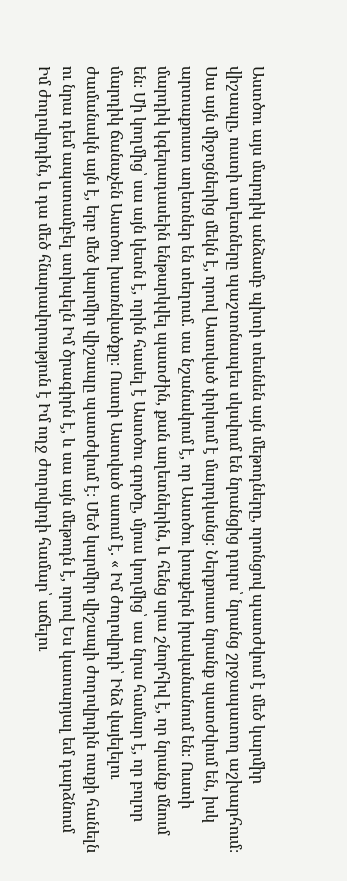Աստծու այս մարդիկ անձամբ պիտի տեսնեն այն մեթոդները, որոնցով պատժվում է մեծ կարմիր վիշապը, ուստի աղետները պաշտոնապես սկսվում են նրանցից դուրս՝ նրանց շրջապատող աշխարհում։ Սա այն միջոցներից մեկն է, որով Աստված փրկում է մարդկանց։ Ներքուստ նրանք պատժվում են, իսկ արտաքուստ աղետներ են տեղում. սա նշանակում է, որ Աստծու խոսքերն իրականանում են։ Ուստի մարդիկ կգերադասեին ենթարկվել պատժին, քան աղետներին, և հենց սրա շնորհիվ է, որ նրանք մնում են։ Մի կողմից՝ սա այն կետն է, որին հասել է Աստծու գործը, մյուս կողմից՝ սա նրա համար է, որ բոլոր մարդիկ ճանաչեն Աստծու խառնվածքը։ Ուստի Աստված ասում է. « Իմ ժողովրդի՝ Ինձ վայելելու ժամանակն այն է, երբ մեծ կարմիր վիշապը պատժվում է։ Մեծ կարմիր վիշապի ժողովրդին ոտքի հանելն ու նրա դեմ ապստամբել ստիպելն Իմ ծրագիրն է, և սա այն մեթոդն է, որով Ես կատարյալ եմ դարձնում Իմ ժողովրդին, և դա մեծ հնարավորություն է Իմ ողջ ժողովրդի համար՝ աճելու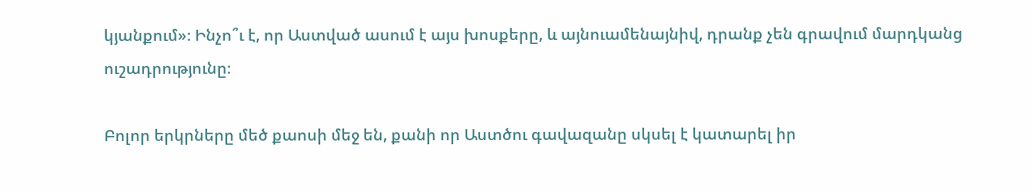կյանքում»։ Ինչո՞ւ է, որ Աստված ասում է այս խոսքերը, և այնուամենայնիվ, դրանք չեն գրավում մարդկանց ուշադրությունը։

Բոլոր երկրները մեծ քաոսի մեջ են, քանի որ Աստծու գավազանը սկսել է կատարել իր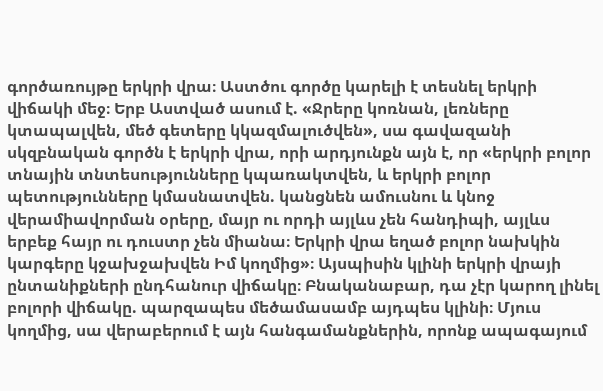գործառույթը երկրի վրա։ Աստծու գործը կարելի է տեսնել երկրի վիճակի մեջ։ Երբ Աստված ասում է. «Ջրերը կոռնան, լեռները կտապալվեն, մեծ գետերը կկազմալուծվեն», սա գավազանի սկզբնական գործն է երկրի վրա, որի արդյունքն այն է, որ «երկրի բոլոր տնային տնտեսությունները կպառակտվեն, և երկրի բոլոր պետությունները կմասնատվեն. կանցնեն ամուսնու և կնոջ վերամիավորման օրերը, մայր ու որդի այլևս չեն հանդիպի, այլևս երբեք հայր ու դուստր չեն միանա։ Երկրի վրա եղած բոլոր նախկին կարգերը կջախջախվեն Իմ կողմից»։ Այսպիսին կլինի երկրի վրայի ընտանիքների ընդհանուր վիճակը։ Բնականաբար, դա չէր կարող լինել բոլորի վիճակը. պարզապես մեծամասամբ այդպես կլինի։ Մյուս կողմից, սա վերաբերում է այն հանգամանքներին, որոնք ապագայում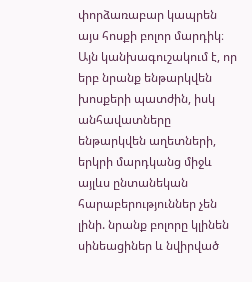փորձառաբար կապրեն այս հոսքի բոլոր մարդիկ։ Այն կանխագուշակում է, որ երբ նրանք ենթարկվեն խոսքերի պատժին, իսկ անհավատները ենթարկվեն աղետների, երկրի մարդկանց միջև այլևս ընտանեկան հարաբերություններ չեն լինի. նրանք բոլորը կլինեն սինեացիներ և նվիրված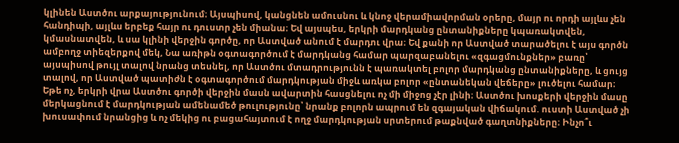կլինեն Աստծու արքայությունում։ Այսպիսով, կանցնեն ամուսնու և կնոջ վերամիավորման օրերը, մայր ու որդի այլևս չեն հանդիպի, այլևս երբեք հայր ու դուստր չեն միանա։ Եվ այսպես, երկրի մարդկանց ընտանիքները կպառակտվեն, կմասնատվեն, և սա կլինի վերջին գործը, որ Աստված անում է մարդու վրա։ Եվ քանի որ Աստված տարածելու է այս գործն ամբողջ տիեզերքով մեկ, Նա առիթն օգտագործում է մարդկանց համար պարզաբանելու «զգացմունքներ» բառը՝ այսպիսով թույլ տալով նրանց տեսնել, որ Աստծու մտադրությունն է պառակտել բոլոր մարդկանց ընտանիքները, և ցույց տալով, որ Աստված պատիժն է օգտագործում մարդկության միջև առկա բոլոր «ընտանեկան վեճերը» լուծելու համար։ Եթե ոչ, երկրի վրա Աստծու գործի վերջին մասն ավարտին հասցնելու ոչ մի միջոց չէր լինի։ Աստծու խոսքերի վերջին մասը մերկացնում է մարդկության ամենամեծ թուլությունը՝ նրանք բոլորն ապրում են զգայական վիճակում. ուստի Աստված չի խուսափում նրանցից և ոչ մեկից ու բացահայտում է ողջ մարդկության սրտերում թաքնված գաղտնիքները։ Ինչո՞ւ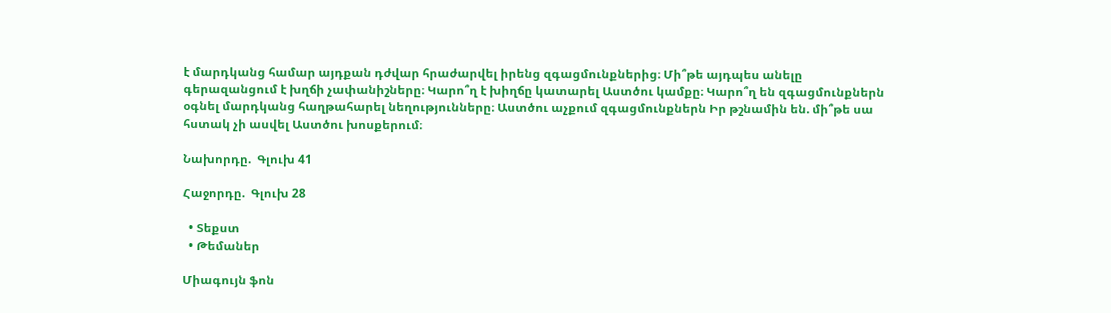է մարդկանց համար այդքան դժվար հրաժարվել իրենց զգացմունքներից։ Մի՞թե այդպես անելը գերազանցում է խղճի չափանիշները։ Կարո՞ղ է խիղճը կատարել Աստծու կամքը։ Կարո՞ղ են զգացմունքներն օգնել մարդկանց հաղթահարել նեղությունները։ Աստծու աչքում զգացմունքներն Իր թշնամին են. մի՞թե սա հստակ չի ասվել Աստծու խոսքերում։

Նախորդը.  Գլուխ 41

Հաջորդը.  Գլուխ 28

  • Տեքստ
  • Թեմաներ

Միագույն ֆոն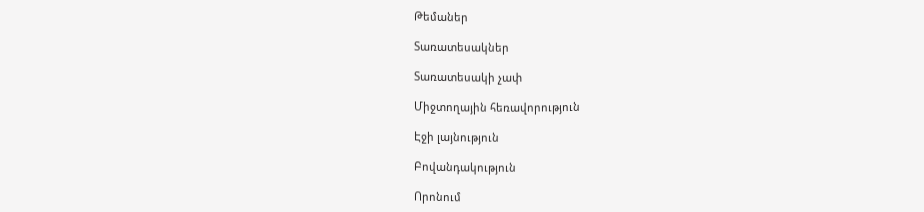Թեմաներ

Տառատեսակներ

Տառատեսակի չափ

Միջտողային հեռավորություն

Էջի լայնություն

Բովանդակություն

Որոնում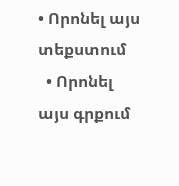• Որոնել այս տեքստում
  • Որոնել այս գրքում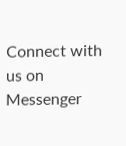Connect with us on Messenger